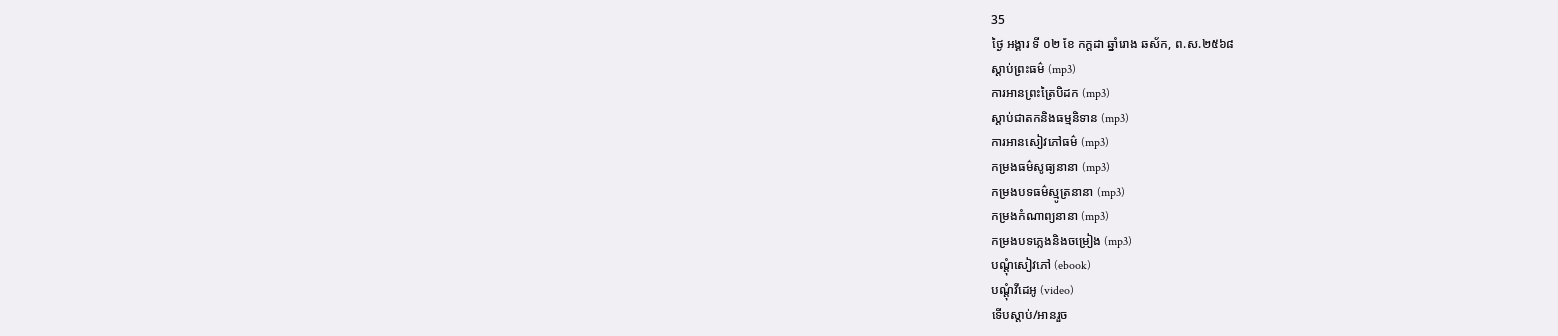35
ថ្ងៃ អង្គារ ទី ០២ ខែ កក្តដា ឆ្នាំរោង ឆស័ក, ព.ស.២៥៦៨
ស្តាប់ព្រះធម៌ (mp3)
ការអានព្រះត្រៃបិដក (mp3)
ស្តាប់ជាតកនិងធម្មនិទាន (mp3)
ការអានសៀវភៅធម៌ (mp3)
កម្រងធម៌សូធ្យនានា (mp3)
កម្រងបទធម៌ស្មូត្រនានា (mp3)
កម្រងកំណាព្យនានា (mp3)
កម្រងបទភ្លេងនិងចម្រៀង (mp3)
បណ្តុំសៀវភៅ (ebook)
បណ្តុំវីដេអូ (video)
ទើបស្តាប់/អានរួច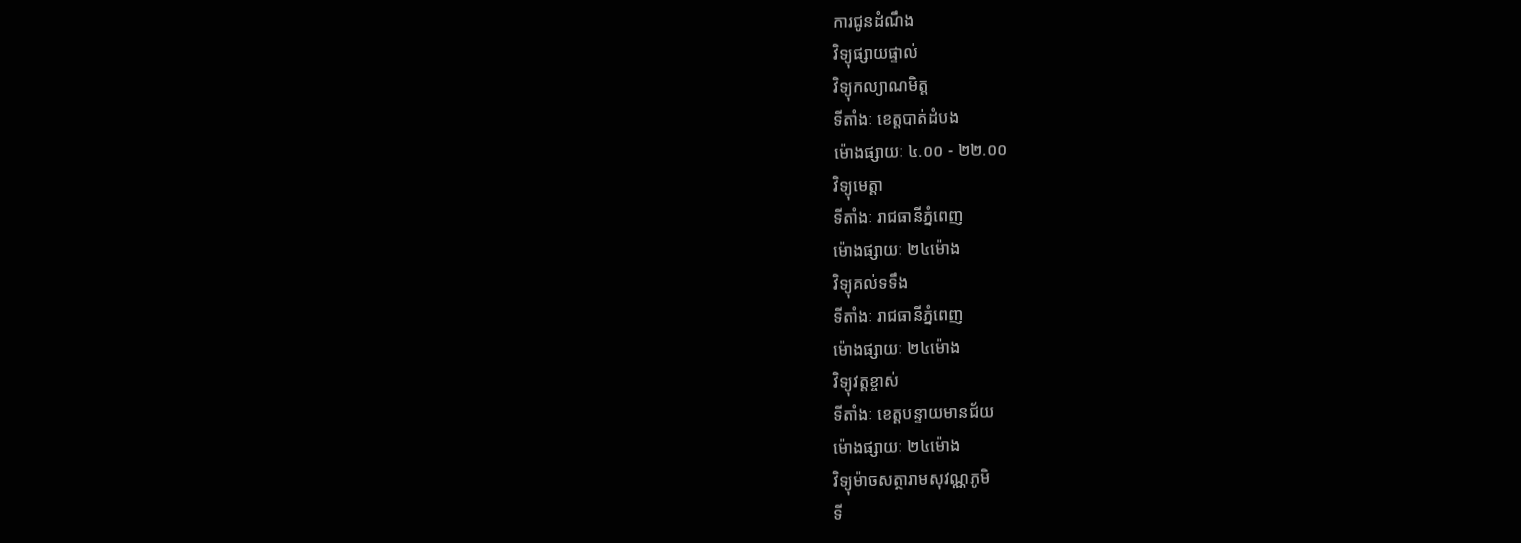ការជូនដំណឹង
វិទ្យុផ្សាយផ្ទាល់
វិទ្យុកល្យាណមិត្ត
ទីតាំងៈ ខេត្តបាត់ដំបង
ម៉ោងផ្សាយៈ ៤.០០ - ២២.០០
វិទ្យុមេត្តា
ទីតាំងៈ រាជធានីភ្នំពេញ
ម៉ោងផ្សាយៈ ២៤ម៉ោង
វិទ្យុគល់ទទឹង
ទីតាំងៈ រាជធានីភ្នំពេញ
ម៉ោងផ្សាយៈ ២៤ម៉ោង
វិទ្យុវត្តខ្ចាស់
ទីតាំងៈ ខេត្តបន្ទាយមានជ័យ
ម៉ោងផ្សាយៈ ២៤ម៉ោង
វិទ្យុម៉ាចសត្ថារាមសុវណ្ណភូមិ
ទី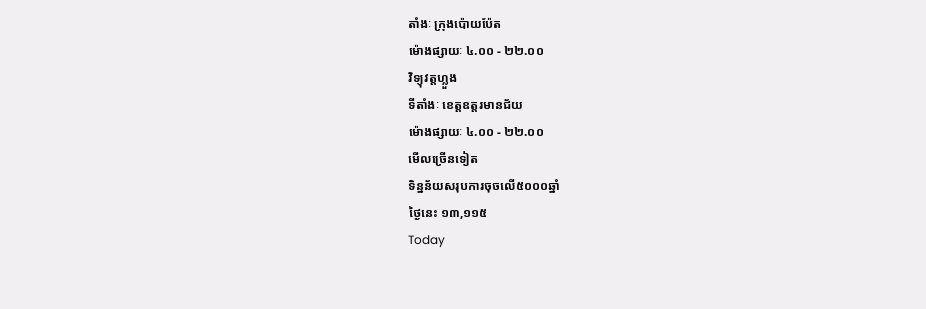តាំងៈ ក្រុងប៉ោយប៉ែត
ម៉ោងផ្សាយៈ ៤.០០ - ២២.០០
វិទ្យុវត្តហ្លួង
ទីតាំងៈ ខេត្តឧត្តរមានជ័យ
ម៉ោងផ្សាយៈ ៤.០០ - ២២.០០
មើលច្រើនទៀត
ទិន្នន័យសរុបការចុចលើ៥០០០ឆ្នាំ
ថ្ងៃនេះ ១៣,១១៥
Today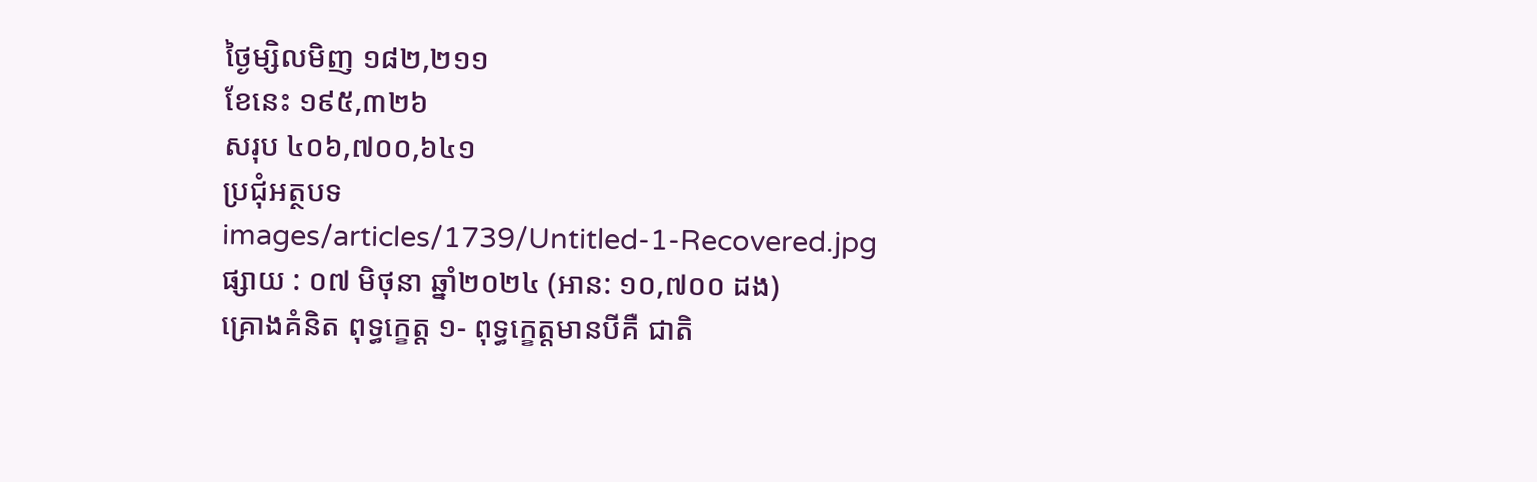ថ្ងៃម្សិលមិញ ១៨២,២១១
ខែនេះ ១៩៥,៣២៦
សរុប ៤០៦,៧០០,៦៤១
ប្រជុំអត្ថបទ
images/articles/1739/Untitled-1-Recovered.jpg
ផ្សាយ : ០៧ មិថុនា ឆ្នាំ២០២៤ (អាន: ១០,៧០០ ដង)
គ្រោងគំនិត ពុទ្ធក្ខេត្ត ១- ពុទ្ធក្ខេត្តមានបីគឺ ជាតិ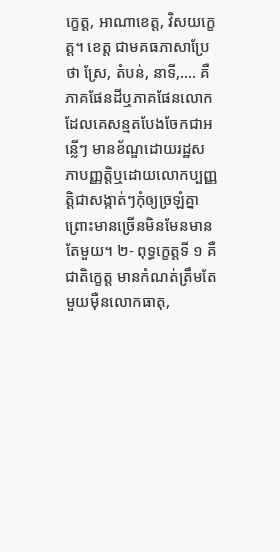ក្ខេត្ត, អាណាខេត្ត, វិសយក្ខេត្ត។ ខេត្ត ជាមគធភាសាប្រែថា ស្រែ, តំបន់, នាទី,.... គឺភាគផែនដីឬភាគផែនលោក ដែលគេសន្មតបែងចែកជាអន្លើៗ មានខ័ណ្ឌដោយរដ្ឋសភាបញ្ញត្តិឬដោយលោកប្បញ្ញត្តិជាសង្កាត់ៗកុំឲ្យច្រឡំគ្នា ព្រោះមានច្រើនមិនមែនមានតែមួយ។ ២- ពុទ្ធក្ខេត្តទី ១ គឺជាតិក្ខេត្ត មានកំណត់ត្រឹមតែមួយម៉ឺនលោកធាតុ,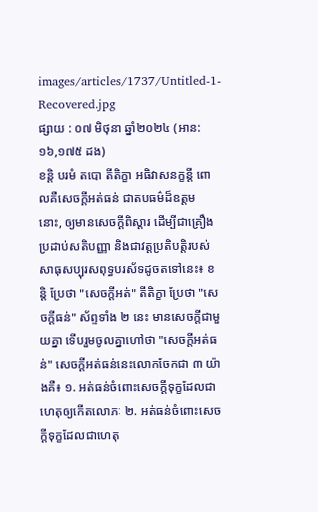images/articles/1737/Untitled-1-Recovered.jpg
ផ្សាយ : ០៧ មិថុនា ឆ្នាំ២០២៤ (អាន: ១៦,១៧៥ ដង)
ខន្តិ បរមំ តបោ តីតិក្ខា អធិវាសនក្ខន្តី ពោលគឺសេចក្ដីអត់ធន់ ជាតបធម៌ដ៏ឧត្ដម នោះ, ឲ្យមានសេចក្ដីពិស្ដារ ដើម្បីជាគ្រឿងប្រដាប់សតិបញ្ញា និងជាវត្តប្រតិបត្តិរបស់សាធុសប្បុរសពុទ្ធបរស័ទដូចតទៅនេះ៖ ខន្តិ ប្រែថា "សេចក្ដីអត់" តីតិក្ខា ប្រែថា "សេចក្ដីធន់" ស័ព្ទទាំង ២ នេះ មានសេចក្ដីជាមួយគ្នា ទើបរួមចូលគ្នាហៅថា "សេចក្ដីអត់ធន់" សេចក្ដីអត់ធន់នេះលោកចែកជា ៣ យ៉ាងគឺ៖ ១. អត់ធន់ចំពោះសេចក្ដីទុក្ខដែលជាហេតុឲ្យកើតលោភៈ ២. អត់ធន់ចំពោះសេចក្ដីទុក្ខដែលជាហេតុ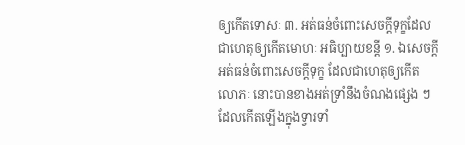ឲ្យកើតទោសៈ ៣. អត់ធន់ចំពោះសេចក្ដីទុក្ខដែលជាហេតុឲ្យកើតមោហៈ អធិប្បាយខន្តី ១. ឯសេចក្ដីអត់ធន់ចំពោះសេចក្ដីទុក្ខ ដែលជាហេតុឲ្យកើត លោភៈ នោះបានខាងអត់ទ្រាំនឹងចំណងផ្សេង ៗ ដែលកើតឡើងក្នុងទ្វារទាំ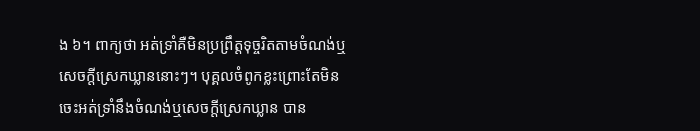ង ៦។ ពាក្យថា អត់ទ្រាំគឺមិនប្រព្រឹត្តទុច្ចរិតតាមចំណង់ឬសេចក្ដីស្រេកឃ្លាននោះៗ។ បុគ្គលចំពូកខ្លះព្រោះតែមិនចេះអត់ទ្រាំនឹងចំណង់ឬសេចក្ដីស្រេកឃ្លាន បាន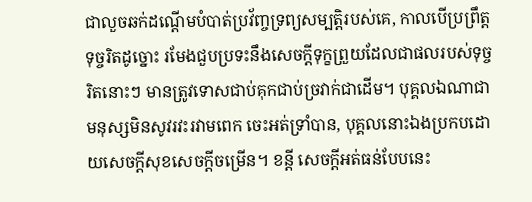ជាលួចឆក់ដណ្ដើមបំបាត់ប្រវ័ញ្ចទ្រព្យសម្បត្តិរបស់គេ, កាលបើប្រព្រឹត្តទុច្ចរិតដូច្នោះ រមែងជួបប្រទះនឹងសេចក្ដីទុក្ខព្រួយដែលជាផលរបស់ទុច្ចរិតនោះៗ មានត្រូវទោសជាប់គុកជាប់ច្រវាក់ជាដើម។ បុគ្គលឯណាជាមនុស្សមិនសូវរវះរវាមពេក ចេះអត់ទ្រាំបាន, បុគ្គលនោះឯងប្រកបដោយសេចក្ដីសុខសេចក្ដីចម្រើន។ ខន្តី សេចក្ដីអត់ធន់បែបនេះ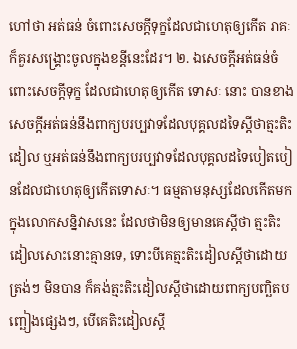ហៅថា អត់ធន់ ចំពោះសេចក្ដីទុក្ខដែលជាហេតុឲ្យកើត រាគៈ ក៏គួរសង្គ្រោះចូលក្នុងខន្តីនេះដែរ។ ២. ឯសេចក្ដីអត់ធន់ចំពោះសេចក្ដីទុក្ខ ដែលជាហេតុឲ្យកើត ទោសៈ នោះ បានខាងសេចក្ដីអត់ធន់នឹងពាក្យបរប្បវាទដែលបុគ្គលដទៃស្ដីថាត្មះតិះដៀល ឬអត់ធន់នឹងពាក្យបរប្បវាទដែលបុគ្គលដទៃបៀតបៀនដែលជាហេតុឲ្យកើតទោសៈ។ ធម្មតាមនុស្សដែលកើតមកក្នុងលោកសន្និវាសនេះ ដែលថាមិនឲ្យមានគេស្ដីថា ត្មះតិះដៀលសោះនោះគ្មានទេ, ទោះបីគេត្មះតិះដៀលស្ដីថាដោយត្រង់ៗ មិនបាន ក៏គង់ត្មះតិះដៀលស្ដីថាដោយពាក្យបញ្ឆិតបញ្ឆៀងផ្សេងៗ, បើគេតិះដៀលស្ដី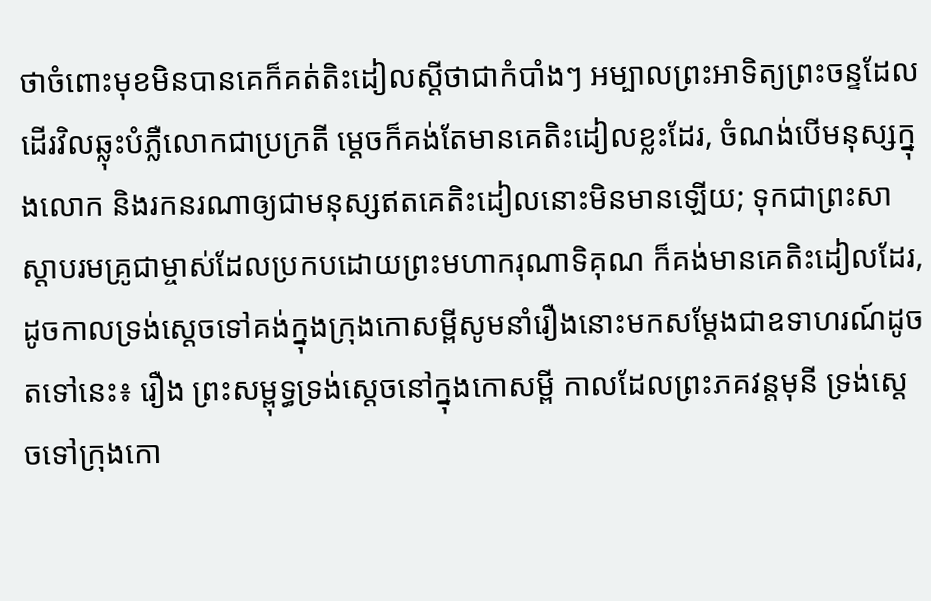ថាចំពោះមុខមិនបានគេក៏គត់តិះដៀលស្ដីថាជាកំបាំងៗ អម្បាលព្រះអាទិត្យព្រះចន្ទដែលដើរវិលឆ្លុះបំភ្លឺលោកជាប្រក្រតី ម្ដេចក៏គង់តែមានគេតិះដៀលខ្លះដែរ, ចំណង់បើមនុស្សក្នុងលោក និងរកនរណាឲ្យជាមនុស្សឥតគេតិះដៀលនោះមិនមានឡើយ; ទុកជាព្រះសាស្ដាបរមគ្រូជាម្ចាស់ដែលប្រកបដោយព្រះមហាករុណាទិគុណ ក៏គង់មានគេតិះដៀលដែរ, ដូចកាលទ្រង់ស្ដេចទៅគង់ក្នុងក្រុងកោសម្ពីសូមនាំរឿងនោះមកសម្ដែងជាឧទាហរណ៍ដូចតទៅនេះ៖ រឿង ព្រះសម្ពុទ្ធទ្រង់ស្ដេចនៅក្នុងកោសម្ពី កាលដែលព្រះភគវន្តមុនី ទ្រង់ស្ដេចទៅក្រុងកោ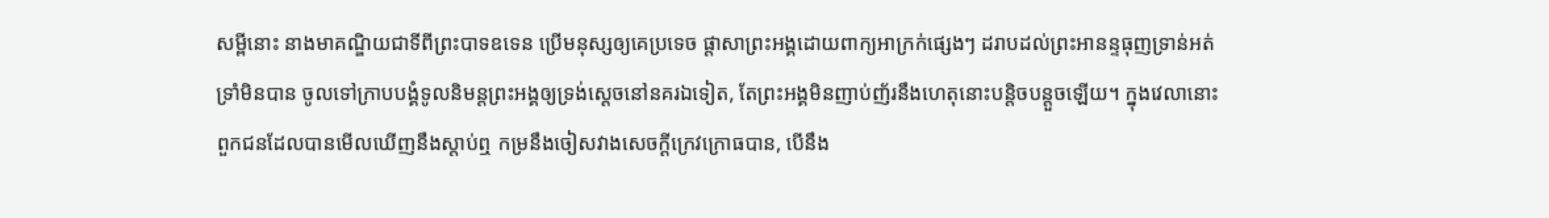សម្ពីនោះ នាងមាគណ្ឌិយជាទីពីព្រះបាទឧទេន ប្រើមនុស្សឲ្យគេប្រទេច ផ្ដាសាព្រះអង្គដោយពាក្យអាក្រក់ផ្សេងៗ ដរាបដល់ព្រះអានន្ទធុញទ្រាន់អត់ទ្រាំមិនបាន ចូលទៅក្រាបបង្គំទូលនិមន្តព្រះអង្គឲ្យទ្រង់ស្ដេចនៅនគរឯទៀត, តែព្រះអង្គមិនញាប់ញ័រនឹងហេតុនោះបន្តិចបន្តួចឡើយ។ ក្នុងវេលានោះ ពួកជនដែលបានមើលឃើញនឹងស្ដាប់ឮ កម្រនឹងចៀសវាងសេចក្ដីក្រេវក្រោធបាន, បើនឹង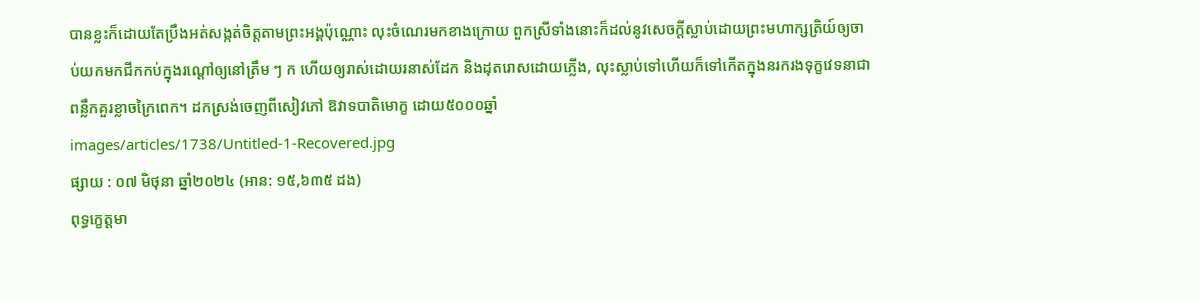បានខ្លះក៏ដោយតែប្រឹងអត់សង្កត់ចិត្តតាមព្រះអង្គប៉ុណ្ណោះ លុះចំណេរមកខាងក្រោយ ពួកស្រីទាំងនោះក៏ដល់នូវសេចក្ដីស្លាប់ដោយព្រះមហាក្សត្រិយ៍ឲ្យចាប់យកមកជីកកប់ក្នុងរណ្ដៅឲ្យនៅត្រឹម ៗ ក ហើយឲ្យរាស់ដោយរនាស់ដែក និងដុតរោសដោយភ្លើង, លុះស្លាប់ទៅហើយក៏ទៅកើតក្នុងនរករងទុក្ខវេទនាជាពន្លឹកគួរខ្លាចក្រៃពេក។ ដកស្រង់ចេញពីសៀវភៅ ឱវាទបាតិមោក្ខ ដោយ៥០០០ឆ្នាំ
images/articles/1738/Untitled-1-Recovered.jpg
ផ្សាយ : ០៧ មិថុនា ឆ្នាំ២០២៤ (អាន: ១៥,៦៣៥ ដង)
ពុទ្ធក្ខេត្តមា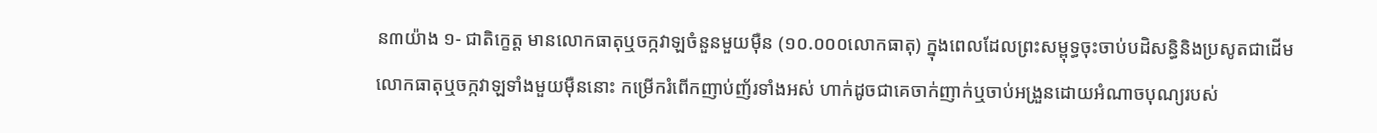ន៣យ៉ាង ១- ជាតិក្ខេត្ត មានលោកធាតុឬចក្កវាឡចំនួនមួយម៉ឺន (១០.០០០លោកធាតុ) ក្នុងពេលដែលព្រះសម្ពុទ្ធចុះចាប់បដិសន្ធិនិងប្រសូតជាដើម លោកធាតុឬចក្កវាឡទាំងមួយម៉ឺននោះ កម្រើករំពើកញាប់ញ័រទាំងអស់ ហាក់ដូចជាគេចាក់ញាក់ឬចាប់អង្រួនដោយអំណាចបុណ្យរបស់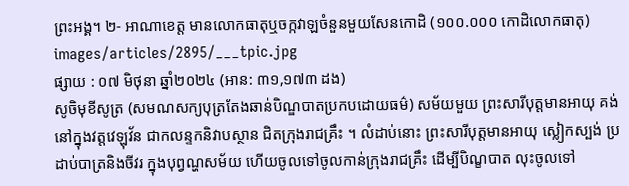ព្រះអង្គ។ ២- អាណាខេត្ត មានលោកធាតុឬចក្កវាឡចំនួនមួយសែនកោដិ (១០០.០០០ កោដិលោកធាតុ)
images/articles/2895/___tpic.jpg
ផ្សាយ : ០៧ មិថុនា ឆ្នាំ២០២៤ (អាន: ៣១,១៧៣ ដង)
សូចិមុខីសូត្រ (សមណសក្យបុត្រតែងឆាន់បិណ្ឌបាតប្រកបដោយធម៌) សម័យមួយ ព្រះសារីបុត្តមានអាយុ គង់នៅក្នុងវត្តវេឡុវ័ន ជាកលន្ទកនិវាបស្ថាន ជិតក្រុងរាជគ្រឹះ ។ លំដាប់នោះ ព្រះសារីបុត្តមានអាយុ ស្លៀកស្បង់ ប្រដាប់បាត្រនិងចីវរ ក្នុងបុព្វណ្ហសម័យ ហើយចូលទៅចូលកាន់ក្រុងរាជគ្រឹះ ដើម្បីបិណ្ខបាត លុះចូលទៅ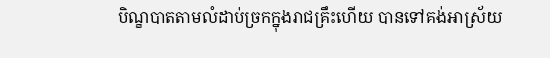បិណ្ខបាតតាមលំដាប់ច្រកក្នុងរាជគ្រឹះហើយ បានទៅគង់អាស្រ័យ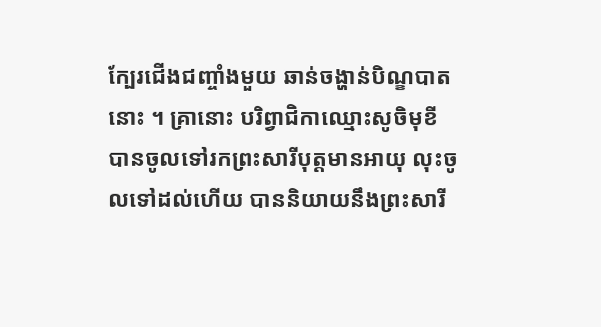ក្បែរជើងជញ្ចាំងមួយ ឆាន់ចង្ហាន់បិណ្ខបាតនោះ ។ គ្រានោះ បរិព្វាជិកាឈ្មោះសូចិមុខី បានចូលទៅរកព្រះសារីបុត្តមានអាយុ លុះចូលទៅដល់ហើយ បាននិយាយនឹងព្រះសារី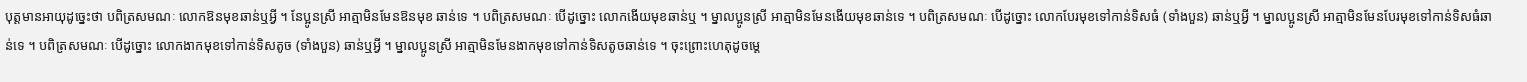បុត្តមានអាយុដូច្នេះថា បពិត្រសមណៈ លោកឱនមុខឆាន់ឬអ្វី ។ នែប្អូនស្រី អាត្មាមិនមែនឱនមុខ ឆាន់ទេ ។ បពិត្រសមណៈ បើដូច្នោះ លោកងើយមុខឆាន់ឬ ។ ម្នាលប្អូនស្រី អាត្មាមិនមែនងើយមុខឆាន់ទេ ។ បពិត្រសមណៈ បើដូច្នោះ លោកបែរមុខទៅកាន់ទិសធំ (ទាំងបួន) ឆាន់ឬអ្វី ។ ម្នាលប្អូនស្រី អាត្មាមិនមែនបែរមុខទៅកាន់ទិសធំឆាន់ទេ ។ បពិត្រសមណៈ បើដូច្នោះ លោកងាកមុខទៅកាន់ទិសតូច (ទាំងបួន) ឆាន់ឬអ្វី ។ ម្នាលប្អូនស្រី អាត្មាមិនមែនងាកមុខទៅកាន់ទិសតូចឆាន់ទេ ។ ចុះព្រោះហេតុដូចម្តេ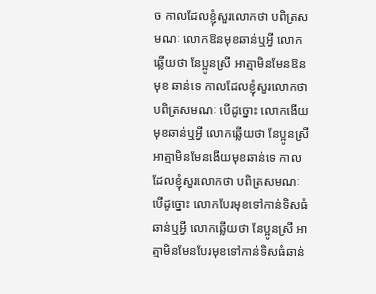ច កាលដែលខ្ញុំសួរលោកថា បពិត្រសមណៈ លោកឱនមុខឆាន់ឬអ្វី លោកឆ្លើយថា នែប្អូនស្រី អាត្មាមិនមែនឱនមុខ ឆាន់ទេ កាលដែលខ្ញុំសួរលោកថា បពិត្រសមណៈ បើដូច្នោះ លោកងើយមុខឆាន់ឬអ្វី លោកឆ្លើយថា នែប្អូនស្រី អាត្មាមិនមែនងើយមុខឆាន់ទេ កាលដែលខ្ញុំសួរលោកថា បពិត្រសមណៈ បើដូច្នោះ លោកបែរមុខទៅកាន់ទិសធំឆាន់ឬអ្វី លោកឆ្លើយថា នែប្អូនស្រី អាត្មាមិនមែនបែរមុខទៅកាន់ទិសធំឆាន់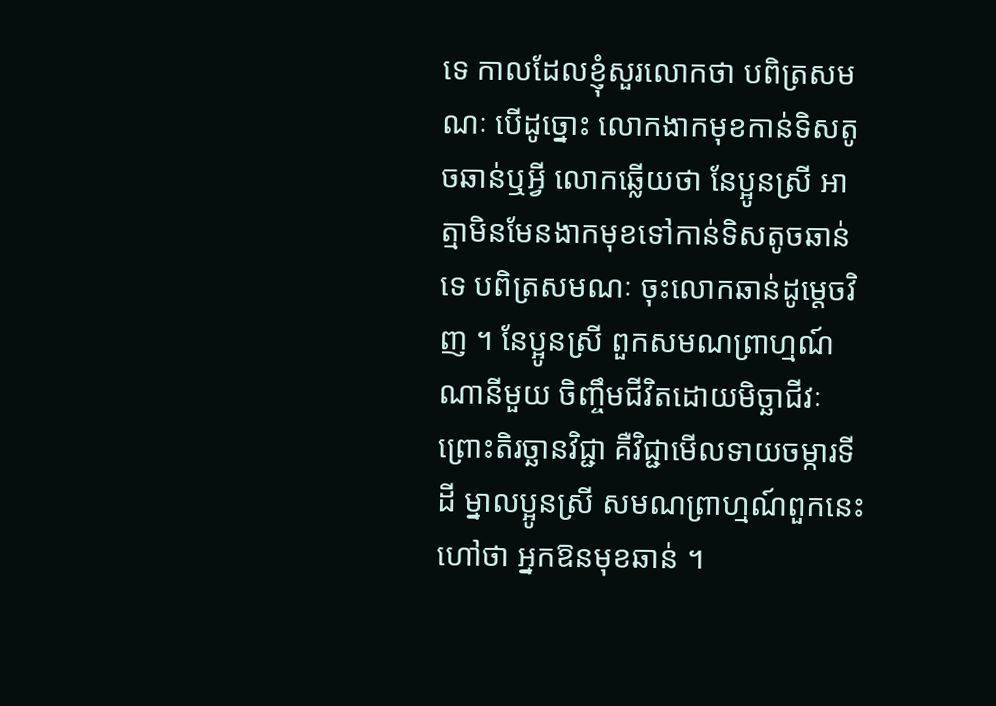ទេ កាលដែលខ្ញុំសួរលោកថា បពិត្រសមណៈ បើដូច្នោះ លោកងាកមុខកាន់ទិសតូចឆាន់ឬអ្វី លោកឆ្លើយថា នែប្អូនស្រី អាត្មាមិនមែនងាកមុខទៅកាន់ទិសតូចឆាន់ទេ បពិត្រសមណៈ ចុះលោកឆាន់ដូម្តេចវិញ ។ នែប្អូនស្រី ពួកសមណព្រាហ្មណ៍ណានីមួយ ចិញ្ចឹមជីវិតដោយមិច្ឆាជីវៈ ព្រោះតិរច្ឆានវិជ្ជា គឺវិជ្ជាមើលទាយចម្ការទីដី ម្នាលប្អូនស្រី សមណព្រាហ្មណ៍ពួកនេះ ហៅថា អ្នកឱនមុខឆាន់ ។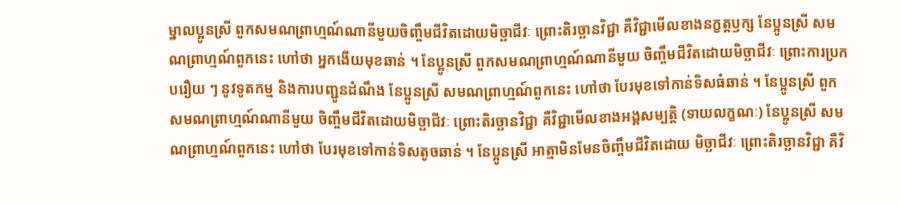ម្នាលប្អូនស្រី ពួកសមណព្រាហ្មណ៍ណានីមួយចិញ្ចឹមជីវិតដោយមិច្ឆាជីវៈ ព្រោះតិរច្ឆានវិជ្ជា គឺវិជ្ជាមើលខាងនក្ខត្តឫក្ស នែប្អូនស្រី សមណព្រាហ្មណ៍ពួកនេះ ហៅថា អ្នកងើយមុខឆាន់ ។ នែប្អូនស្រី ពួកសមណព្រាហ្មណ៍ណានីមួយ ចិញ្ចឹមជីវិតដោយមិច្ឆាជីវៈ ព្រោះការប្រកបរឿយ ៗ នូវទូតកម្ម និងការបញ្ជូនដំណឹង នែប្អូនស្រី សមណព្រាហ្មណ៍ពួកនេះ ហៅថា បែរមុខទៅកាន់ទិសធំឆាន់ ។ នែប្អូនស្រី ពួកសមណព្រាហ្មណ៍ណានីមួយ ចិញ្ចឹមជីវិតដោយមិច្ឆាជីវៈ ព្រោះតិរច្ឆានវិជ្ជា គឺវិជ្ជាមើលខាងអង្គសម្បត្តិ (ទាយលក្ខណៈ) នែប្អូនស្រី សមណព្រាហ្មណ៍ពួកនេះ ហៅថា បែរមុខទៅកាន់ទិសតូចឆាន់ ។ នែប្អូនស្រី អាត្មាមិនមែនចិញ្ចឹមជីវិតដោយ មិច្ឆាជីវៈ ព្រោះតិរច្ឆានវិជ្ជា គឺវិ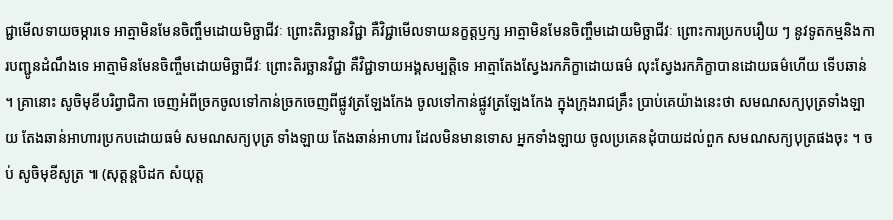ជ្ជាមើលទាយចម្ការទេ អាត្មាមិនមែនចិញ្ចឹមដោយមិច្ឆាជីវៈ ព្រោះតិរច្ឆានវិជ្ជា គឺវិជ្ជាមើលទាយនក្ខត្តឫក្ស អាត្មាមិនមែនចិញ្ចឹមដោយមិច្ឆាជីវៈ ព្រោះការប្រកបរឿយ ៗ នូវទូតកម្មនិងការបញ្ជូនដំណឹងទេ អាត្មាមិនមែនចិញ្ចឹមដោយមិច្ឆាជីវៈ ព្រោះតិរច្ឆានវិជ្ជា គឺវិជ្ជាទាយអង្គសម្បត្តិទេ អាត្មាតែងស្វែងរកភិក្ខាដោយធម៌ លុះស្វែងរកភិក្ខាបានដោយធម៌ហើយ ទើបឆាន់ ។ គ្រានោះ សូចិមុខីបរិព្វាជិកា ចេញអំពីច្រកចូលទៅកាន់ច្រកចេញពីផ្លូវត្រឡែងកែង ចូលទៅកាន់ផ្លូវត្រឡែងកែង ក្នុងក្រុងរាជគ្រឹះ បា្រប់គេយ៉ាងនេះថា សមណសក្យបុត្រទាំងឡាយ តែងឆាន់អាហារប្រកបដោយធម៌ សមណសក្យបុត្រ ទាំងឡាយ តែងឆាន់អាហារ ដែលមិនមានទោស អ្នកទាំងឡាយ ចូលប្រគេនដុំបាយដល់ពួក សមណសក្យបុត្រផងចុះ ។ ចប់ សូចិមុខីសូត្រ ៕ (សុត្តន្តបិដក សំយុត្ត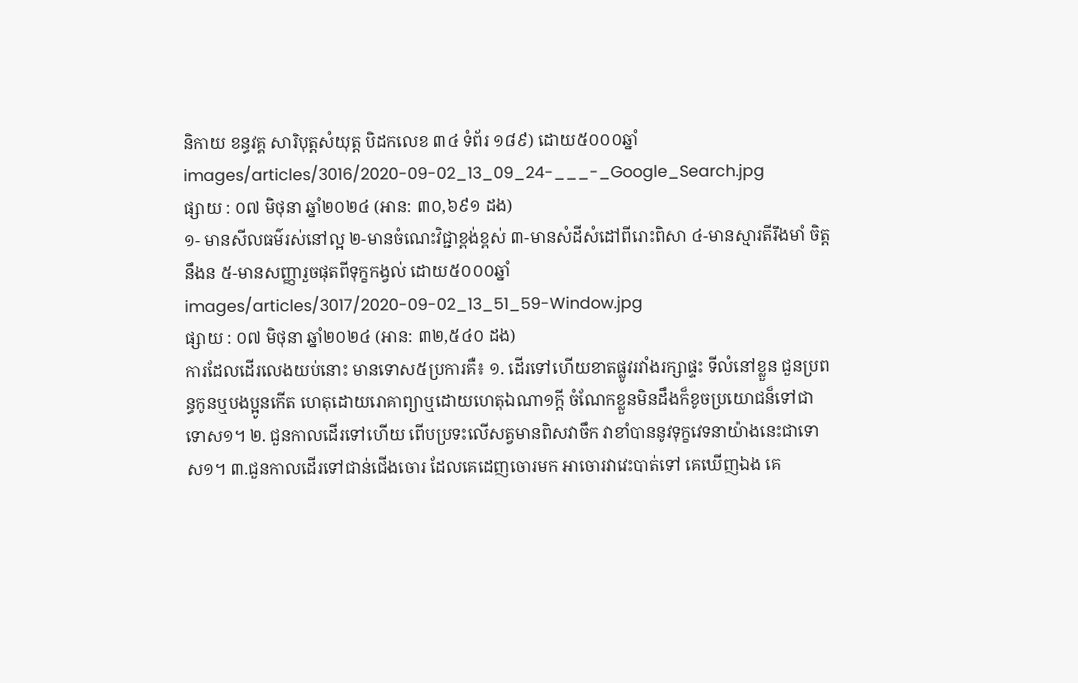និកាយ ខន្ធវគ្គ សារិបុត្តសំយុត្ត បិដកលេខ ៣៤ ទំព័រ ១៨៩) ដោយ៥០០០ឆ្នាំ
images/articles/3016/2020-09-02_13_09_24-___-_Google_Search.jpg
ផ្សាយ : ០៧ មិថុនា ឆ្នាំ២០២៤ (អាន: ៣០,៦៩១ ដង)
១- មានសីលធម៌រស់នៅល្អ ២-មានចំណេះវិជ្ជាខ្ពង់ខ្ពស់ ៣-មានសំដីសំដៅពីរោះពិសា ៤-មានស្មារតីរឹងមាំ ចិត្តនឹងន ៥-មានសញ្ញារួចផុតពីទុក្ខកង្វល់ ដោយ៥០០០ឆ្នាំ
images/articles/3017/2020-09-02_13_51_59-Window.jpg
ផ្សាយ : ០៧ មិថុនា ឆ្នាំ២០២៤ (អាន: ៣២,៥៤០ ដង)
ការដែលដើរលេងយប់នោះ មានទោស៥ប្រការគឺ៖ ១. ដើរទៅហើយខាតផ្លូវរវាំងរក្សាផ្ទះ ទីលំនៅខ្លួន ជួនប្រពន្ធកូនឬបងប្អូនកើត ហេតុដោយរោគាព្យាឬដោយហេតុឯណា១ក្តី ចំណែកខ្លួនមិនដឹងក៏ខូចប្រយោជន៏ទៅជាទោស១។ ២. ជួនកាលដើរទៅហើយ ពើបប្រទះលើសត្វមានពិសវាចឹក វាខាំបាននូវទុក្ខវេទនាយ៉ាងនេះជាទោស១។ ៣.ជួនកាលដើរទៅជាន់ជើងចោរ ដែលគេដេញចោរមក អាចោរវាវេះបាត់ទៅ គេឃើញឯង គេ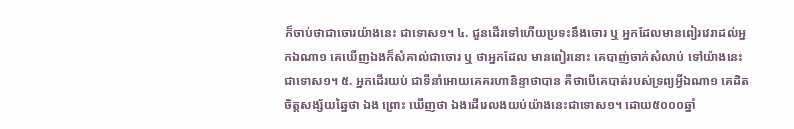ក៏ចាប់ថាជាចោរយ៉ាងនេះ ជាទោស១។ ៤. ជួនដើរទៅហើយប្រទះនឹងចោរ ឬ អ្នកដែលមានពៀរវេរាដល់អ្នកឯណា១ គេឃើញឯងក៏សំគាល់ជាចោរ ឬ ថាអ្នកដែល មានពៀរនោះ គេបាញ់ចាក់សំលាប់ ទៅយ៉ាងនេះជាទោស១។ ៥. អ្នកដើរយប់ ជាទីនាំអោយគេគរហានិន្ទាថាបាន គឺថាបើគេបាត់របស់ទ្រព្យអ្វីឯណា១ គេដិតចិត្តសង្ស័យឆ្នៃថា ឯង ព្រោះ ឃើញថា ឯងដើរេលងយប់យ៉ាងនេះជាទោស១។ ដោយ៥០០០ឆ្នាំ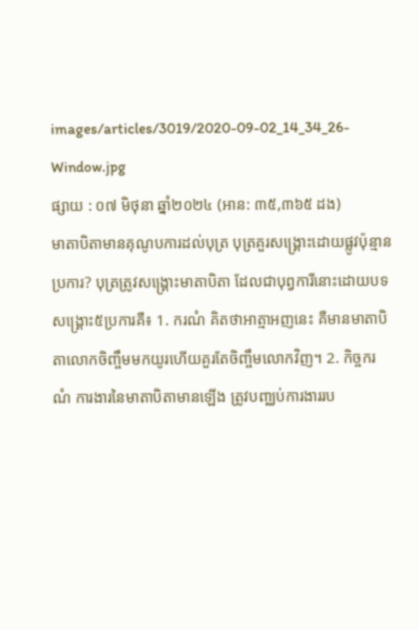images/articles/3019/2020-09-02_14_34_26-Window.jpg
ផ្សាយ : ០៧ មិថុនា ឆ្នាំ២០២៤ (អាន: ៣៥,៣៦៥ ដង)
មាតាបិតាមានគុណូបការដល់បុត្រ បុត្រគួរសង្រ្គោះដោយផ្លូវប៉ុន្មានប្រការ? បុត្រត្រូវសង្រ្គោះមាតាបិតា ដែលជាបុព្វការីនោះដោយបទសង្គ្រោះ៥ប្រការគឺ៖ 1. ករណំ គិតថាអាត្មាអញនេះ គឺមានមាតាបិតាលោកចិញ្ចឹមមកយូរហើយគួរតែចិញ្ចឹមលោកវិញ។ 2. កិច្ចករណំ ការងារនៃមាតាបិតាមានឡើង ត្រូវបពា្ឈប់ការងាររប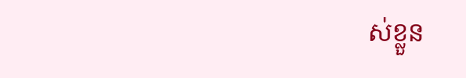ស់ខ្លួន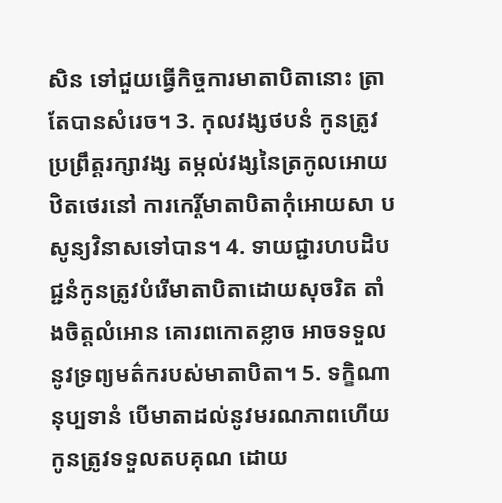សិន ទៅជួយធ្វើកិច្ចការមាតាបិតានោះ ត្រាតែបានសំរេច។ 3. កុលវង្សថបនំ កូនត្រូវប្រព្រឹត្តរក្សាវង្ស តម្កល់វង្សនៃត្រកូលអោយឋិតថេរនៅ ការកេរ្តិ៍មាតាបិតាកុំអោយសា បសូន្យវិនាសទៅបាន។ 4. ទាយជ្ជារហបដិបជ្ជនំកូនត្រូវបំរើមាតាបិតាដោយសុចរិត តាំងចិត្តលំអោន គោរពកោតខ្លាច អាចទទួលនូវទ្រព្យមត៌ករបស់មាតាបិតា។ 5. ទក្ខិណានុប្បទានំ បើមាតាដល់នូវមរណភាពហើយ កូនត្រូវទទួលតបគុណ ដោយ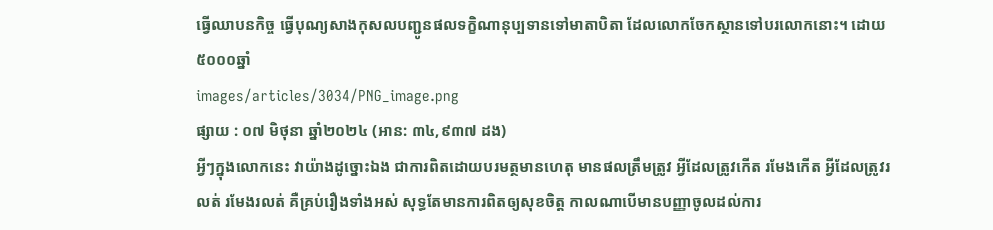ធ្វើឈាបនកិច្ច ធ្វើបុណ្យសាងកុសលបញ្ជូនផលទក្ខិណានុប្បទានទៅមាតាបិតា ដែលលោកចែកស្ថានទៅបរលោកនោះ។ ដោយ៥០០០ឆ្នាំ
images/articles/3034/PNG_image.png
ផ្សាយ : ០៧ មិថុនា ឆ្នាំ២០២៤ (អាន: ៣៤,៩៣៧ ដង)
អ្វីៗក្នុងលោកនេះ វាយ៉ាងដូច្នោះឯង ជាការពិតដោយបរមត្ថមានហេតុ មានផលត្រឹមត្រូវ អ្វីដែលត្រូវកើត រមែងកើត អ្វីដែលត្រូវរលត់ រមែងរលត់ គឺគ្រប់រឿងទាំងអស់ សុទ្ធតែមានការពិតឲ្យសុខចិត្ត កាលណាបើមានបញ្ញាចូលដល់ការ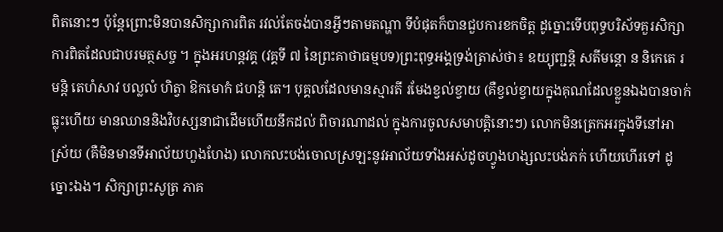ពិតនោះៗ ប៉ុន្តែព្រោះមិនបានសិក្សាការពិត រវល់តែចង់បានអ្វីៗតាមតណ្ហា ទីបំផុតក៏បានជួបការខកចិត្ត ដូច្នោះទើបពុទ្ធបរិស័ទគួរសិក្សាការពិតដែលជាបរមត្ថសច្ច ។ ក្នុងអរហន្តវគ្គ (វគ្គទី ៧ នៃព្រះគាថាធម្មបទ)ព្រះពុទ្ធអង្គទ្រង់ត្រាស់ថា៖ ឧយ្យុញ្ជន្តិ សតីមន្តោ ន និកេតេ រមន្តិ តេហំសាវ បល្លលំ ហិត្វា ឱកមោកំ ជហន្តិ តេ។ បុគ្គលដែលមានស្មារតី រមែងខ្វល់ខ្វាយ (គឺខ្វល់ខ្វាយក្នុងគុណដែលខ្លួនឯងបានចាក់ធ្លុះហើយ មានឈាននិងវិបស្សនាជាដើមហើយនឹកដល់ ពិចារណាដល់ ក្នុងការចូលសមាបត្តិនោះៗ) លោកមិនត្រេកអរក្នុងទីនៅអាស្រ័យ (គឺមិនមានទីអាល័យហួងហែង) លោកលះបង់ចោលស្រឡះនូវអាល័យទាំងអស់ដូចហ្វូងហង្សលះបង់ភក់ ហើយហើរទៅ ដូច្នោះឯង។ សិក្សាព្រះសូត្រ ភាគ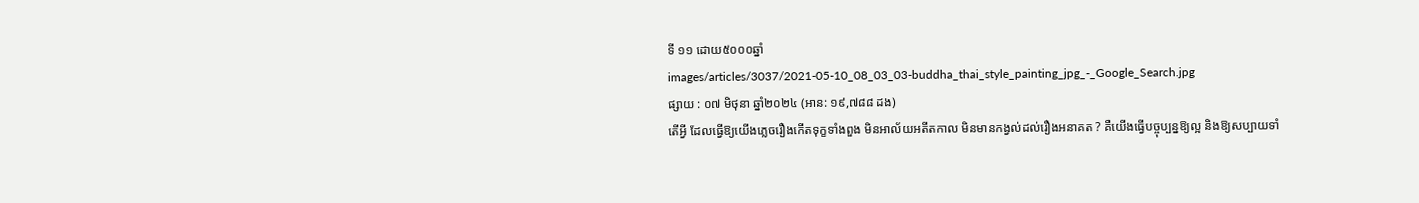ទី ១១ ដោយ៥០០០ឆ្នាំ
images/articles/3037/2021-05-10_08_03_03-buddha_thai_style_painting_jpg_-_Google_Search.jpg
ផ្សាយ : ០៧ មិថុនា ឆ្នាំ២០២៤ (អាន: ១៩,៧៨៨ ដង)
តើអ្វី ដែលធ្វើឱ្យយើងភ្លេចរឿងកើតទុក្ខទាំងពួង មិនអាល័យអតីតកាល មិនមានកង្វល់ដល់រឿងអនាគត ? គឺយើងធ្វើបច្ចុប្បន្នឱ្យល្អ និងឱ្យសប្បាយទាំ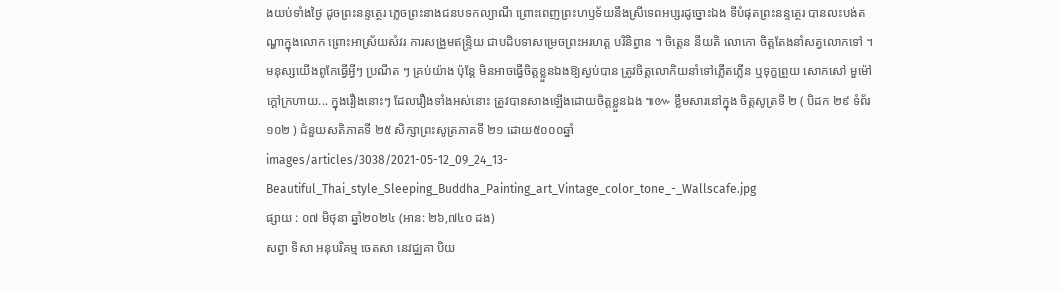ងយប់ទាំងថ្ងៃ ដូចព្រះនន្ទត្ថេរ ភ្លេចព្រះនាងជនបទកល្យាណី ព្រោះពេញព្រះហឫទ័យនឹងស្រីទេពអប្សរដូច្នោះឯង ទីបំផុតព្រះនន្ទត្ថេរ បានលះបង់តណ្ហាក្នុងលោក ព្រោះអាស្រ័យសំវរ ការសង្រួមឥន្ទ្រិយ ជាបដិបទាសម្រេចព្រះអរហត្ត បរិនិព្វាន ។ ចិត្តេន នីយតិ លោកោ ចិត្តតែងនាំសត្វលោកទៅ ។ មនុស្សយើងពូកែធ្វើអ្វីៗ ប្រណីត ៗ គ្រប់យ៉ាង ប៉ុន្តែ មិនអាចធ្វើចិត្តខ្លួនឯងឱ្យស្ងប់បាន ត្រូវចិត្តលោកិយនាំទៅភ្លើតភ្លើន ឬទុក្ខព្រួយ សោកសៅ មួម៉ៅ ក្ដៅក្រហាយ... ក្នុងរឿងនោះៗ ដែលរឿងទាំងអស់នោះ ត្រូវបានសាងឡើងដោយចិត្តខ្លួនឯង ៕៚ ខ្លឹមសារនៅក្នុង ចិត្តសូត្រទី ២ ( បិដក ២៩ ទំព័រ ១០២ ) ជំនួយសតិភាគទី ២៥ សិក្សាព្រះសូត្រភាគទី ២១ ដោយ៥០០០ឆ្នាំ
images/articles/3038/2021-05-12_09_24_13-Beautiful_Thai_style_Sleeping_Buddha_Painting_art_Vintage_color_tone_-_Wallscafe.jpg
ផ្សាយ : ០៧ មិថុនា ឆ្នាំ២០២៤ (អាន: ២៦,៧៤០ ដង)
សព្វា ទិសា អនុបរិគម្ម ចេតសា នេវជ្ឈគា បិយ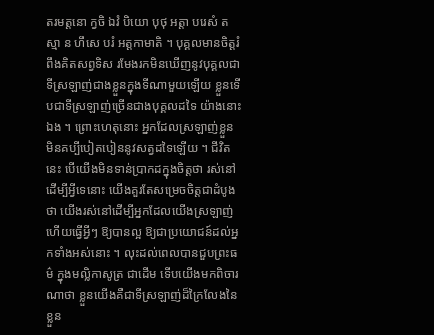តរមត្តនោ ក្វចិ ឯវំ បិយោ បុថុ អត្តា បរេសំ តស្មា ន ហឹសេ បរំ អត្តកាមាតិ ។ បុគ្គលមានចិត្តរំពឹងគិតសព្វទិស រមែងរកមិនឃើញនូវបុគ្គលជាទីស្រឡាញ់ជាងខ្លួនក្នុងទីណាមួយឡើយ ខ្លួនទើបជាទីស្រឡាញ់ច្រើនជាងបុគ្គលដទៃ យ៉ាងនោះឯង ។ ព្រោះហេតុនោះ អ្នកដែលស្រឡាញ់ខ្លួន មិនគប្បីបៀតបៀននូវសត្វដទៃឡើយ ។ ជីវិតនេះ បើយើងមិនទាន់ប្រាកដក្នុងចិត្តថា រស់នៅដើម្បីអ្វីទេនោះ យើងគួរតែសម្រេចចិត្តជាដំបូងថា យើងរស់នៅដើម្បីអ្នកដែលយើងស្រឡាញ់ ហើយធ្វើអ្វីៗ ឱ្យបានល្អ ឱ្យជាប្រយោជន៍ដល់អ្នកទាំងអស់នោះ ។ លុះដល់ពេលបានជួបព្រះធម៌ ក្នុងមល្លិកាសូត្រ ជាដើម ទើបយើងមកពិចារណាថា ខ្លួនយើងគឺជាទីស្រឡាញ់ដ៏ក្រៃលែងនៃខ្លួន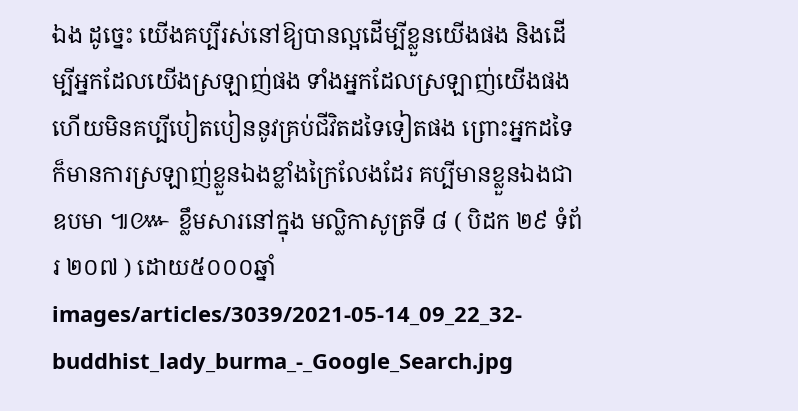ឯង ដូច្នេះ យើងគប្បីរស់នៅឱ្យបានល្អដើម្បីខ្លួនយើងផង និងដើម្បីអ្នកដែលយើងស្រឡាញ់ផង ទាំងអ្នកដែលស្រឡាញ់យើងផង ហើយមិនគប្បីបៀតបៀននូវគ្រប់ជីវិតដទៃទៀតផង ព្រោះអ្នកដទៃ ក៏មានការស្រឡាញ់ខ្លួនឯងខ្លាំងក្រៃលែងដែរ គប្បីមានខ្លួនឯងជាឧបមា ៕៚ ខ្លឹមសារនៅក្នុង មល្លិកាសូត្រទី ៨ ( បិដក ២៩ ទំព័រ ២០៧ ) ដោយ៥០០០ឆ្នាំ
images/articles/3039/2021-05-14_09_22_32-buddhist_lady_burma_-_Google_Search.jpg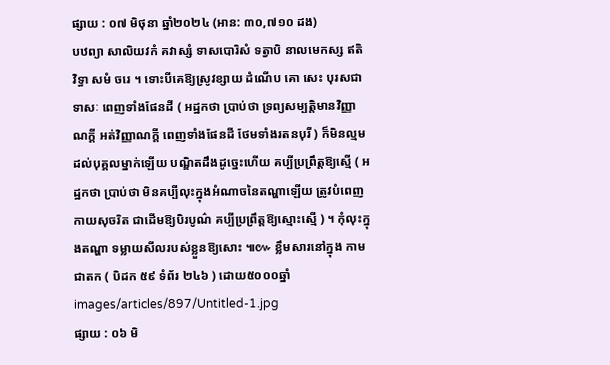ផ្សាយ : ០៧ មិថុនា ឆ្នាំ២០២៤ (អាន: ៣០,៧១០ ដង)
បឋព្យា សាលិយវកំ គវាស្សំ ទាសបោរិសំ ទត្វាបិ នាលមេកស្ស ឥតិ វិទ្ធា សមំ ចរេ ។ ទោះបីគេឱ្យស្រូវខ្សាយ ដំណើប គោ សេះ បុរសជាទាសៈ ពេញទាំងផែនដី ( អដ្ឋកថា ប្រាប់ថា ទ្រព្យសម្បត្តិមានវិញ្ញាណក្ដី អត់វិញ្ញាណក្ដី ពេញទាំងផែនដី ថែមទាំងរតនបុរី ) ក៏មិនល្មមដល់បុគ្គលម្នាក់ឡើយ បណ្ឌិតដឹងដូច្នេះហើយ គប្បីប្រព្រឹត្តឱ្យស្មើ ( អដ្ឋកថា ប្រាប់ថា មិនគប្បីលុះក្នុងអំណាចនៃតណ្ហាឡើយ ត្រូវបំពេញកាយសុចរិត ជាដើមឱ្យបិរបូណ៌ គប្បីប្រព្រឹត្តឱ្យស្មោះស្មើ ) ។ កុំលុះក្នុងតណ្ហា ទម្លាយសីលរបស់ខ្លួនឱ្យសោះ ៕៚ ខ្លឹមសារនៅក្នុង កាមជាតក ( បិដក ៥៩ ទំព័រ ២៤៦ ) ដោយ៥០០០ឆ្នាំ
images/articles/897/Untitled-1.jpg
ផ្សាយ : ០៦ មិ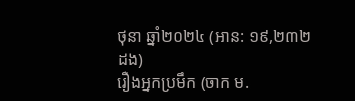ថុនា ឆ្នាំ២០២៤ (អាន: ១៩,២៣២ ដង)
រឿងអ្នកប្រមឹក (ចាក ម.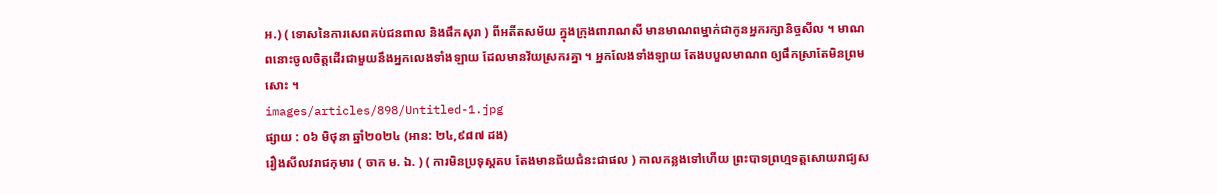អ.) ( ទោសនៃការសេពគប់ជនពាល និងផឹកសុរា ) ពីអតីតសម័យ ក្នុងក្រុងពារាណសី មានមាណពម្នាក់ជាកូនអ្នករក្សានិច្ចសីល ។ មាណពនោះចូលចិត្តដើរជាមួយនឹងអ្នកលេងទាំងឡាយ ដែលមានវ័យស្រករគ្នា ។ អ្នកលែងទាំងឡាយ តែងបបួលមាណព ឲ្យផឹកស្រាតែមិនព្រមសោះ ។
images/articles/898/Untitled-1.jpg
ផ្សាយ : ០៦ មិថុនា ឆ្នាំ២០២៤ (អាន: ២៤,៩៨៧ ដង)
រឿងសីលវរាជកុមារ ( ចាក ម. ឯ. ) ( ការមិនប្រទុស្តតប តែងមានជ័យជំនះជាផល ) កាលកន្លងទៅហើយ ព្រះបាទព្រហ្មទត្តសោយរាជ្យស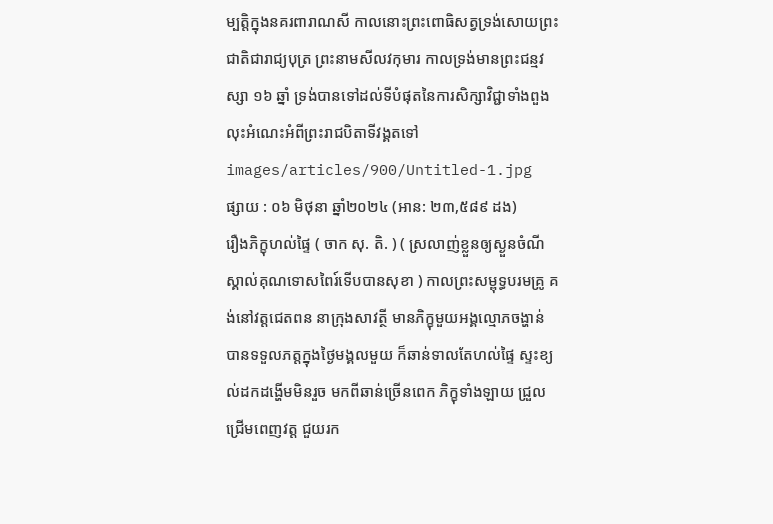ម្បត្តិក្នុងនគរពារាណសី កាលនោះព្រះពោធិសត្វទ្រង់សោយព្រះជាតិជារាជ្យបុត្រ ព្រះនាមសីលវកុមារ កាលទ្រង់មានព្រះជន្មវស្សា ១៦ ឆ្នាំ ទ្រង់បានទៅដល់ទីបំផុតនៃការសិក្សាវិជ្ជាទាំងពួង លុះអំណេះអំពីព្រះរាជបិតាទីវង្គតទៅ
images/articles/900/Untitled-1.jpg
ផ្សាយ : ០៦ មិថុនា ឆ្នាំ២០២៤ (អាន: ២៣,៥៨៩ ដង)
រឿងភិក្ខុហល់ផ្ទៃ ( ចាក សុ. តិ. ) ( ស្រលាញ់ខ្លួនឲ្យស្ងួនចំណី ស្គាល់គុណទោសពៃរ៍ទើបបានសុខា ) កាលព្រះសម្ពុទ្ធបរមគ្រូ គង់នៅវត្តជេតពន នាក្រុងសាវត្ថី មានភិក្ខុមួយអង្គល្មោភចង្ហាន់ បានទទួលភត្តក្នុងថ្ងៃមង្គលមួយ ក៏ឆាន់ទាលតែហល់ផ្ទៃ ស្ទះខ្យល់ដកដង្ហើមមិនរួច មកពីឆាន់ច្រើនពេក ភិក្ខុទាំងឡាយ ជ្រួលជ្រើមពេញវត្ត ជួយរក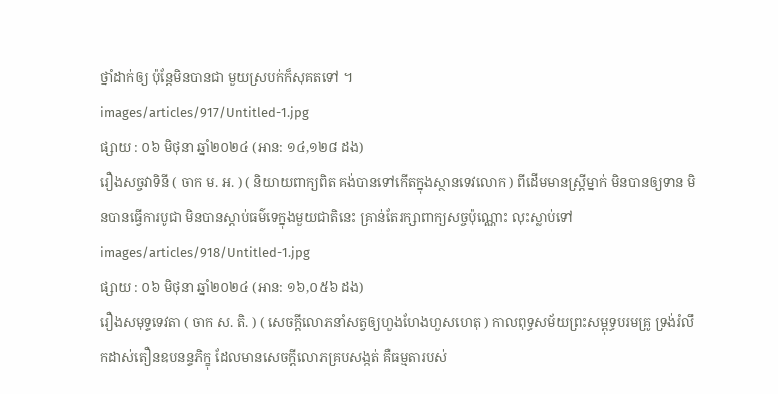ថ្នាំដាក់ឲ្យ ប៉ុន្តែមិនបានជា មួយស្របក់ក៏សុគតទៅ ។
images/articles/917/Untitled-1.jpg
ផ្សាយ : ០៦ មិថុនា ឆ្នាំ២០២៤ (អាន: ១៤,១២៨ ដង)
រឿងសច្ចវាទិនី ( ចាក ម. អ. ) ( និយាយពាក្យពិត គង់បានទៅកើតក្នុងស្ថានទេវលោក ) ពីដើមមានស្រ្តីម្នាក់ មិនបានឲ្យទាន មិនបានធ្វើការបូជា មិនបានស្តាប់ធម៌ទេក្នុងមួយជាតិនេះ គ្រាន់តែរក្សាពាក្យសច្ចប៉ុណ្ណោះ លុះស្លាប់ទៅ
images/articles/918/Untitled-1.jpg
ផ្សាយ : ០៦ មិថុនា ឆ្នាំ២០២៤ (អាន: ១៦,០៥៦ ដង)
រឿងសមុទ្ទទេវតា ( ចាក ស. តិ. ) ( សេចក្តីលោភនាំសត្វឲ្យហួងហែងហួសហេតុ ) កាលពុទ្ធសម័យព្រះសម្ពុទ្ធបរមគ្រូ ទ្រង់រំលឹកដាស់តឿនឧបនន្ទភិក្ខុ ដែលមានសេចក្តីលោភគ្របសង្កត់ គឺធម្មតារបស់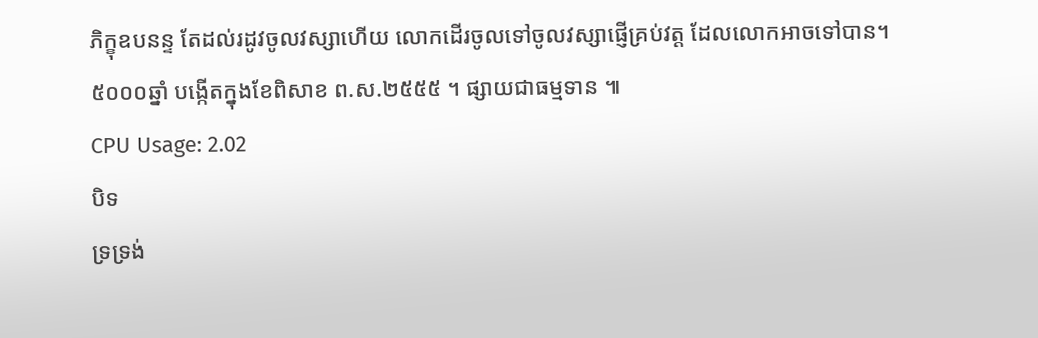ភិក្ខុឧបនន្ទ តែដល់រដូវចូលវស្សាហើយ លោកដើរចូលទៅចូលវស្សាផ្ញើគ្រប់វត្ត ដែលលោកអាចទៅបាន។
៥០០០ឆ្នាំ បង្កើតក្នុងខែពិសាខ ព.ស.២៥៥៥ ។ ផ្សាយជាធម្មទាន ៕
CPU Usage: 2.02
បិទ
ទ្រទ្រង់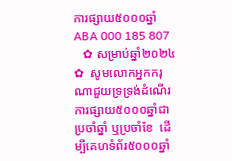ការផ្សាយ៥០០០ឆ្នាំ ABA 000 185 807
   ✿ សម្រាប់ឆ្នាំ២០២៤ ✿  សូមលោកអ្នកករុណាជួយទ្រទ្រង់ដំណើរការផ្សាយ៥០០០ឆ្នាំជាប្រចាំឆ្នាំ ឬប្រចាំខែ  ដើម្បីគេហទំព័រ៥០០០ឆ្នាំ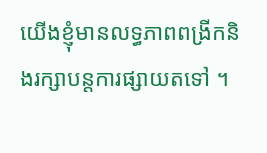យើងខ្ញុំមានលទ្ធភាពពង្រីកនិងរក្សាបន្តការផ្សាយតទៅ ។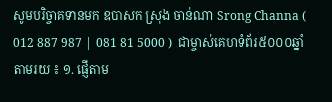សូមបរិច្ចាគទានមក ឧបាសក ស្រុង ចាន់ណា Srong Channa ( 012 887 987 | 081 81 5000 )  ជាម្ចាស់គេហទំព័រ៥០០០ឆ្នាំ   តាមរយ ៖ ១. ផ្ញើតាម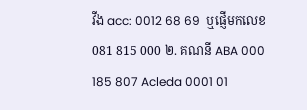វីង acc: 0012 68 69  ឬផ្ញើមកលេខ 081 815 000 ២. គណនី ABA 000 185 807 Acleda 0001 01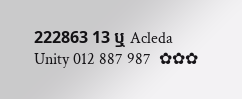222863 13 ឬ Acleda Unity 012 887 987  ✿✿✿